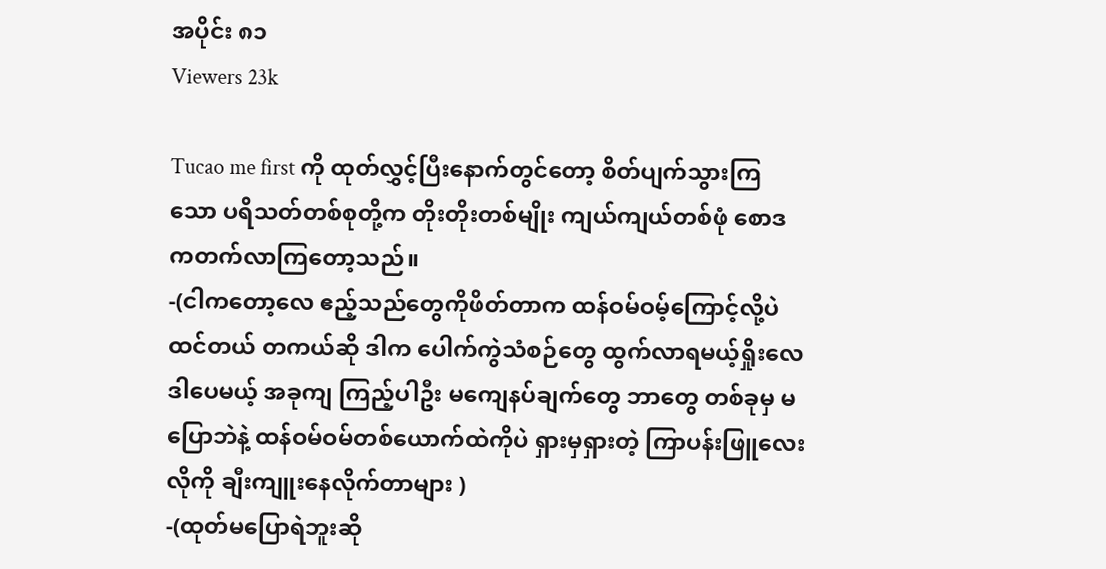အပိုင်း ၈၁
Viewers 23k

Tucao me first ကို ထုတ်လွှင့်ပြီးနောက်တွင်တော့ စိတ်ပျက်သွားကြသော ပရိသတ်တစ်စုတို့က တိုးတိုးတစ်မျိုး ကျယ်ကျယ်တစ်ဖုံ စောဒကတက်လာကြတော့သည်။
-(ငါကတော့လေ ဧည့်သည်တွေကိုဖိတ်တာက ထန်ဝမ်ဝမ့်ကြောင့်လို့ပဲ ထင်တယ် တကယ်ဆို ဒါက ပေါက်ကွဲသံစဉ်တွေ ထွက်လာရမယ့်ရှိုးလေ ဒါပေမယ့် အခုကျ ကြည့်ပါဦး မကျေနပ်ချက်‌တွေ ဘာတွေ တစ်ခုမှ မပြောဘဲနဲ့ ထန်ဝမ်ဝမ်တစ်ယောက်ထဲကိုပဲ ရှားမှရှားတဲ့ ကြာပန်းဖြူလေးလိုကို ချီးကျူးနေလိုက်တာများ )
-(ထုတ်မပြောရဲဘူးဆို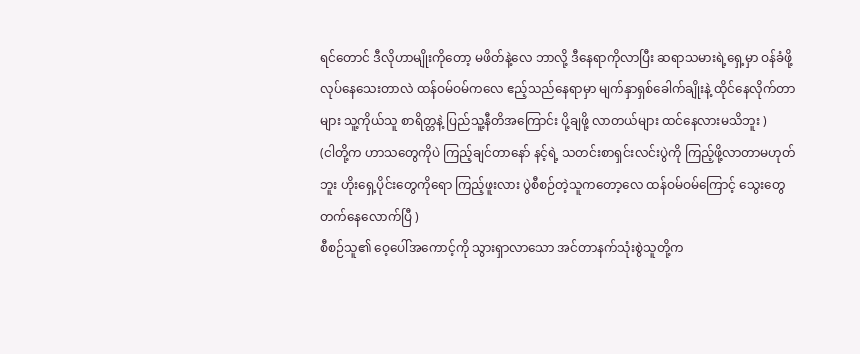ရင်တောင် ဒီလိုဟာမျိုးကိုတော့ မဖိတ်နဲ့လေ ဘာလို့ ဒီနေရာကိုလာပြီး ဆရာသမားရဲ့ရှေ့မှာ ဝန်ခံဖို့ လုပ်နေသေးတာလဲ ထန်ဝမ်ဝမ်ကလေ ဧည့်သည်နေရာမှာ မျက်နှာရှစ်ခေါက်ချိုးနဲ့ ထိုင်နေလိုက်တာများ သူ့ကိုယ်သူ စာရိတ္တနဲ့ ပြည်သူ့နီတိအကြောင်း ပို့ချဖို့ လာတယ်များ ထင်နေလားမသိဘူး )
(ငါတို့က ဟာသတွေကိုပဲ ကြည့်ချင်တာနော် နင့်ရဲ့ သတင်းစာရှင်းလင်းပွဲကို ကြည့်ဖို့လာတာမဟုတ်ဘူး ဟိုးရှေ့ပိုင်းတွေကိုရော ကြည့်ဖူးလား ပွဲစီစဉ်တဲ့သူကတော့လေ ထန်ဝမ်ဝမ်ကြောင့် သွေးတွေတက်နေလောက်ပြီ )
စီစဉ်သူ၏ ဝေ့ပေါ်အကောင့်ကို သွားရှာလာသော အင်တာနက်သုံးစွဲသူတို့က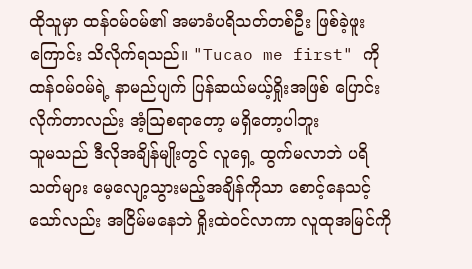ထိုသူမှာ ထန်ဝမ်ဝမ်၏ အမာခံပရိသတ်တစ်ဦး ဖြစ်ခဲ့ဖူးကြောင်း သိလိုက်ရသည်။ "Tucao me first" ကို ထန်ဝမ်ဝမ်ရဲ့ နာမည်ပျက် ပြန်ဆယ်မယ့်ရှိုးအဖြစ် ပြောင်းလိုက်တာလည်း အံ့ဩစရာတော့ မရှိတော့ပါဘူး
သူမသည် ဒီလိုအချိန်မျိုးတွင် လူရှေ့ ထွက်မလာဘဲ ပရိသတ်များ မေ့လျော့သွားမည့်အချိန်ကိုသာ စောင့်နေသင့်သော်လည်း အငြိမ်‌မနေဘဲ ရှိုးထဲဝင်လာကာ လူထုအမြင်ကို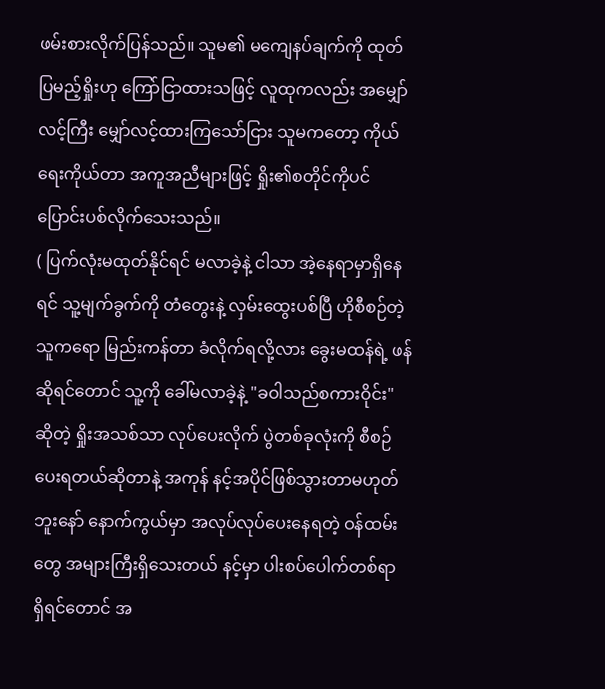ဖမ်းစားလိုက်ပြန်သည်။ သူမ၏ မကျေနပ်ချက်ကို ထုတ်ပြမည့်ရှိုးဟု ကြော်ငြာထားသဖြင့် လူထုကလည်း အမျှော်လင့်ကြီး မျှော်လင့်ထား‌ကြ‌သော်ငြား သူမကတော့ ကိုယ်ရေးကိုယ်တာ အကူအညီများဖြင့် ရှိုး၏စတိုင်ကိုပင် ပြောင်းပစ်လိုက်သေးသည်။
( ပြက်လုံးမထုတ်နိုင်ရင် မလာခဲ့နဲ့ ငါသာ အဲ့နေရာမှာရှိနေရင် သူ့မျက်ခွက်ကို တံတွေးနဲ့ လှမ်းထွေးပစ်ပြီ ဟိုစီစဉ်တဲ့သူကရော မြည်းကန်တာ ခံလိုက်ရလို့လား ခွေးမထန်ရဲ့ ဖန်ဆိုရင်တောင် သူ့ကို ခေါ်မလာခဲ့နဲ့ "ခဝါသည်စကားဝိုင်း" ဆိုတဲ့ ရှိုးအသစ်သာ လုပ်ပေးလိုက် ပွဲတစ်ခုလုံးကို စီစဉ်ပေးရတယ်ဆိုတာနဲ့ အကုန် နင့်အပိုင်ဖြစ်သွားတာမဟုတ်ဘူးနော် နောက်ကွယ်မှာ အလုပ်လုပ်ပေးနေရတဲ့ ဝန်ထမ်းတွေ အများကြီးရှိသေးတယ် နင့်မှာ ပါးစပ်ပေါက်တစ်ရာ ရှိရင်တောင် အ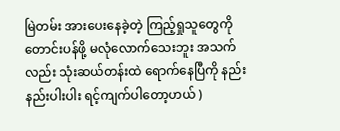မြဲတမ်း အားပေးနေခဲ့တဲ့ ကြည့်ရှုသူတွေကို တောင်းပန်ဖို့ မလုံလောက်သေးဘူး အသက်လည်း သုံးဆယ်တန်းထဲ ရောက်နေပြီကို နည်းနည်းပါးပါး ရင့်ကျက်ပါတော့ဟယ် )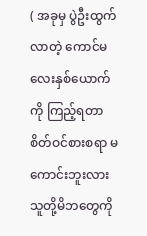( အခုမှ ပွဲဦးထွက်လာတဲ့ ကောင်မလေးနှစ်ယောက်ကို ကြည့်ရတာ စိတ်ဝင်စားစရာ မကောင်းဘူးလား သူတို့မိဘတွေကို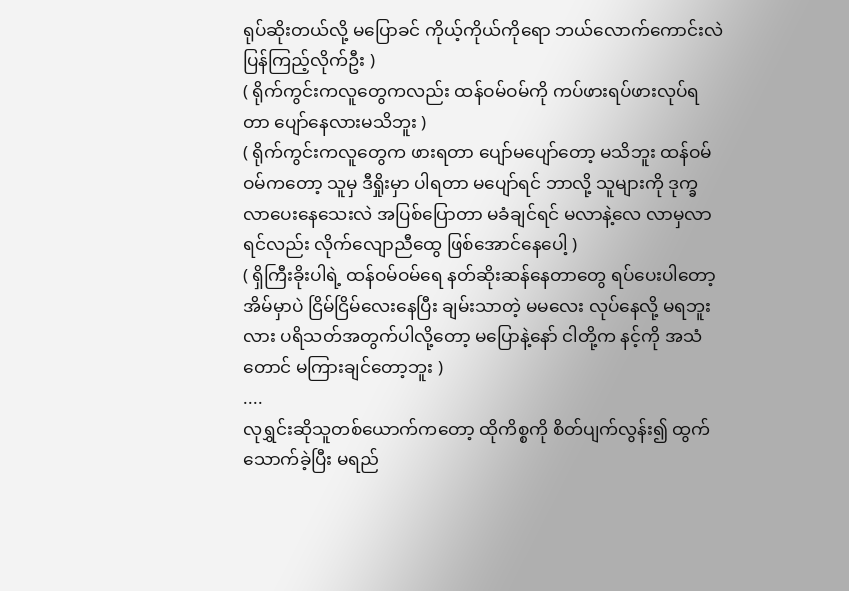ရုပ်ဆိုးတယ်လို့ မပြောခင် ကိုယ့်ကိုယ်ကိုရော ဘယ်လောက်ကောင်းလဲ ပြန်ကြည့်လိုက်ဦး )
( ရိုက်ကွင်းကလူတွေကလည်း ထန်ဝမ်ဝမ်ကို ကပ်ဖားရပ်ဖားလုပ်ရတာ ပျော်နေလားမသိဘူး )
( ရိုက်ကွင်းကလူတွေက ဖားရတာ ပျော်မပျော်တော့ မသိဘူး ထန်ဝမ်ဝမ်ကတော့ သူမှ ဒီရှိုးမှာ ပါရတာ မပျော်ရင် ဘာလို့ သူများကို ဒုက္ခလာပေးနေသေးလဲ အပြစ်ပြောတာ မခံချင်ရင် မလာနဲ့လေ လာမှလာရင်လည်း လိုက်လျောညီထွေ ဖြစ်အောင်နေပေါ့ )
( ရှိကြီးခိုးပါရဲ့ ထန်ဝမ်ဝမ်ရေ နတ်ဆိုးဆန်နေတာတွေ ရပ်ပေးပါတော့ အိမ်မှာပဲ ငြိမ်ငြိမ်လေးနေပြီး ချမ်းသာတဲ့ မမလေး လုပ်နေလို့ မရဘူးလား ပရိသတ်အတွက်ပါလို့တော့ မပြောနဲ့နော် ငါတို့က နင့်ကို အသံတောင် မကြားချင်တော့ဘူး )
....
လုရွှင်းဆိုသူတစ်ယောက်က‌‌တော့ ထိုကိစ္စကို စိတ်ပျက်လွန်း၍ ထွက်သောက်ခဲ့ပြီး မရည်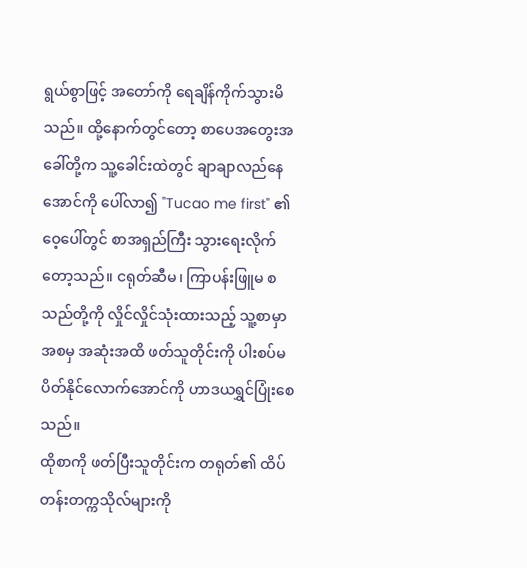ရွယ်စွာဖြင့် အတော်ကို ရေချိန်ကိုက်သွားမိသည်။ ထို့နောက်တွင်တော့ စာပေအတွေးအခေါ်တို့က သူ့ခေါင်းထဲတွင် ချာချာလည်နေအောင်ကို ပေါ်လာ၍ "Tucao me first" ၏ ဝေ့ပေါ်တွင် စာအရှည်ကြီး သွားရေးလိုက်တော့သည်။ ငရုတ်ဆီမ၊ ကြာပန်းဖြူမ စသည်တို့ကို လှိုင်လှိုင်သုံးထားသည့် သူ့စာမှာ အစမှ အဆုံးအထိ ဖတ်သူတိုင်းကို ပါးစပ်မပိတ်နိုင်လောက်အောင်ကို ဟာဒယရွှင်ပြုံးစေသည်။
ထိုစာကို ဖတ်ပြီးသူတိုင်းက တရုတ်၏ ထိပ်တန်းတက္ကသိုလ်များကို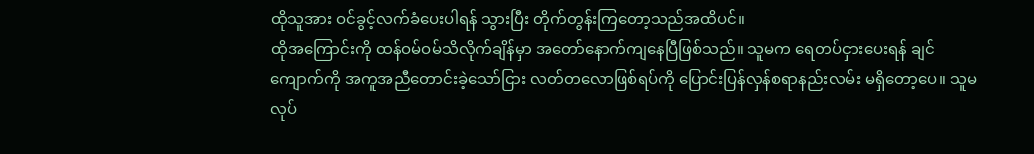ထိုသူအား ဝင်ခွင့်လက်ခံပေးပါရန် သွားပြီး တိုက်တွန်းကြတော့သည်အထိပင်။
ထိုအကြောင်းကို ထန်ဝမ်ဝမ်သိလိုက်ချိန်မှာ အတော်နောက်ကျနေပြီဖြစ်သည်။ သူမက ရေတပ်ငှားပေးရန် ချင်ကျောက်ကို အကူအညီတောင်းခဲ့သော်ငြား လတ်တလောဖြစ်ရပ်ကို ပြောင်းပြန်လှန်စရာနည်းလမ်း မရှိတော့ပေ။ သူမ လုပ်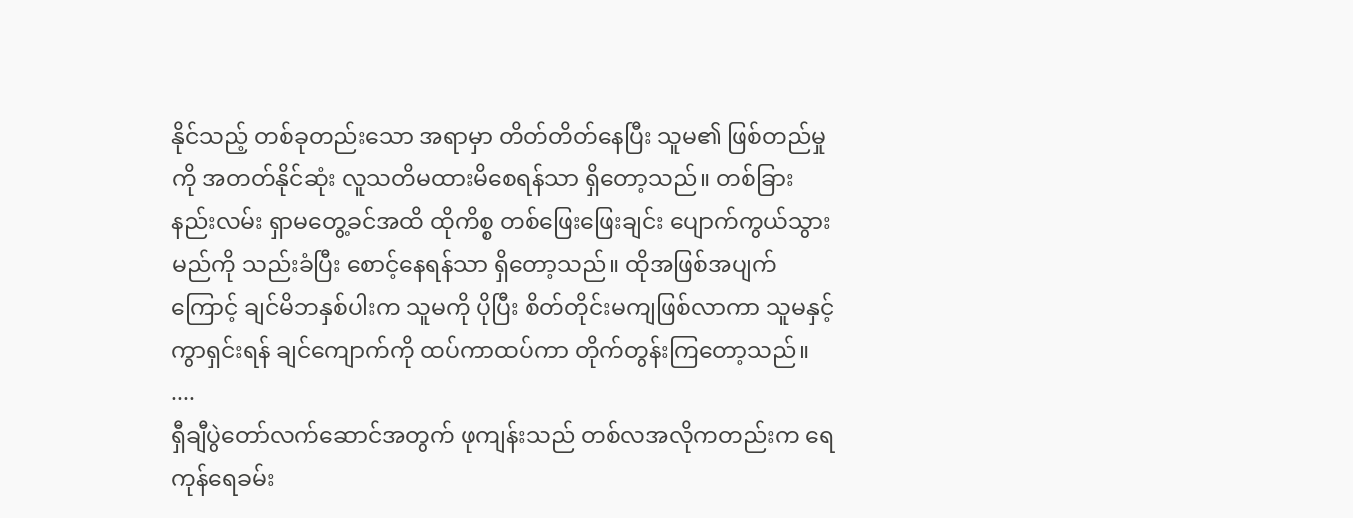နိုင်သည့် တစ်ခုတည်းသော အရာမှာ တိတ်တိတ်နေပြီး သူမ၏ ဖြစ်တည်မှုကို အတတ်နိုင်ဆုံး လူသတိမထားမိစေရန်သာ ရှိတော့သည်။ တစ်ခြားနည်းလမ်း ရှာမတွေ့ခင်အထိ ထိုကိစ္စ တစ်ဖြေးဖြေးချင်း ပျောက်ကွယ်သွားမည်ကို သည်းခံပြီး စောင့်နေရန်သာ ရှိတော့သည်။ ထိုအဖြစ်အပျက်ကြောင့် ချင်မိဘနှစ်ပါးက သူမကို ပိုပြီး စိတ်တိုင်းမကျဖြစ်လာကာ သူမနှင့်ကွာရှင်းရန် ချင်ကျောက်ကို ထပ်ကာထပ်ကာ တိုက်တွန်းကြတော့သည်။
....
ရှီချီပွဲတော်လက်ဆောင်အတွက် ဖုကျန်းသည် တစ်လအလိုကတည်းက ရေကုန်ရေခမ်း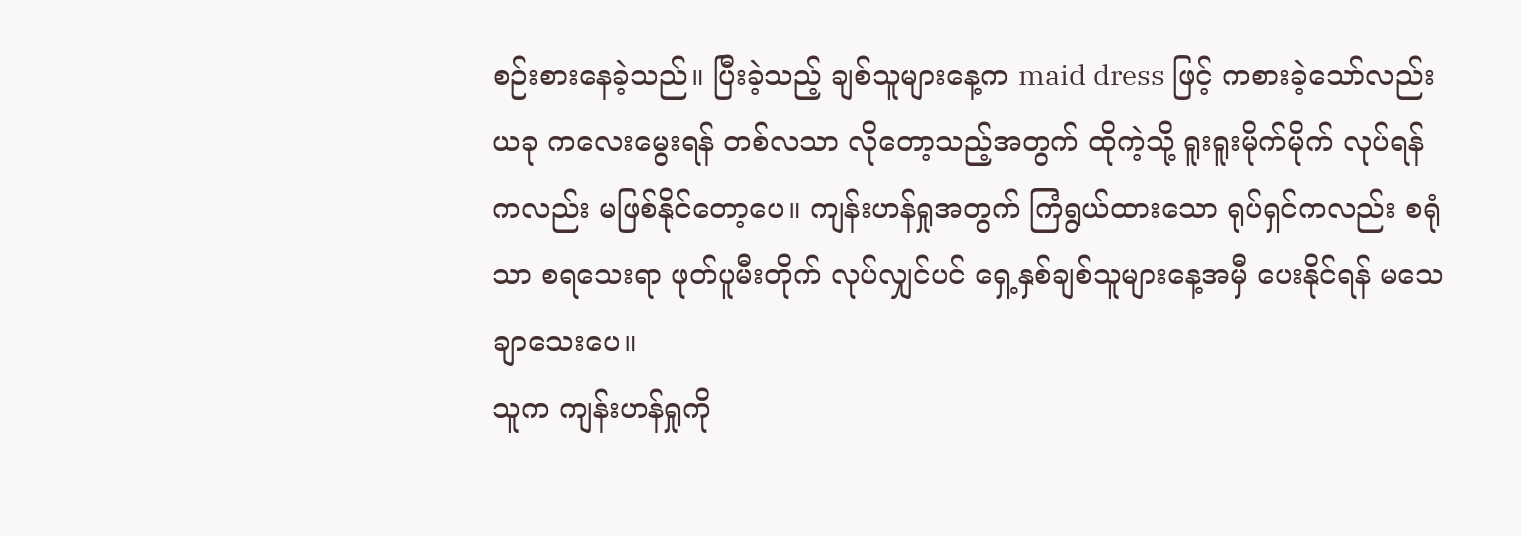စဉ်းစားနေခဲ့သည်။ ပြီးခဲ့သည့် ချစ်သူများနေ့က maid dress ဖြင့် ကစားခဲ့သော်လည်း ယခု ကလေးမွေးရန် တစ်လသာ လိုတော့သည့်အတွက် ထိုကဲ့သို့ ရူးရူးမိုက်မိုက် လုပ်ရန်ကလည်း မဖြစ်နိုင်တော့ပေ။ ကျန်းဟန်ရှုအတွက် ကြံရွယ်ထားသော ရုပ်ရှင်ကလည်း စရုံသာ စရသေးရာ ဖုတ်ပူမီးတိုက် လုပ်လျှင်ပင် ရှေ့နှစ်ချစ်သူများနေ့အမှီ ပေးနိုင်ရန် မသေချာသေးပေ။
သူက ကျန်းဟန်ရှုကို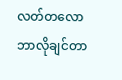လတ်တလော ဘာလိုချင်တာ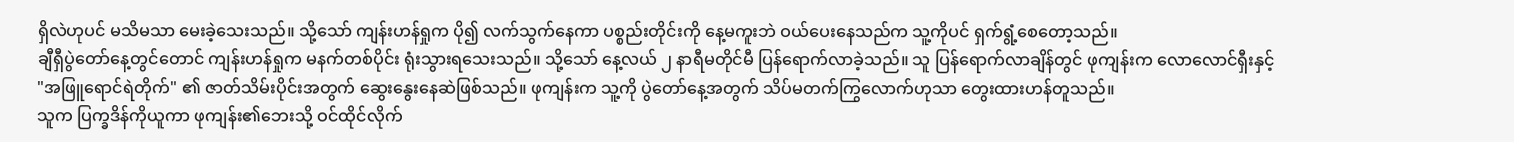ရှိလဲဟုပင် မသိမသာ မေးခဲ့သေးသည်။ သို့သော် ကျန်းဟန်ရှုက ပို၍ လက်သွက်နေကာ ပစ္စည်းတိုင်းကို နေ့မကူးဘဲ ဝယ်ပေးနေသည်က သူ့ကိုပင် ရှက်ရွံ့စေတော့သည်။
ချီရှီပွဲတော်နေ့တွင်တောင် ကျန်းဟန်ရှုက မနက်တစ်ပိုင်း ရုံးသွားရသေးသည်။ သို့သော် နေ့လယ် ၂ နာရီမတိုင်မီ ပြန်ရောက်လာခဲ့သည်။ သူ ပြန်ရောက်လာချိန်တွင် ဖုကျန်းက လောလောင်ရှီးနှင့် "အဖြူရောင်ရဲတိုက်" ၏ ဇာတ်သိမ်းပိုင်းအတွက် ဆွေးနွေးနေဆဲဖြစ်သည်။ ဖုကျန်းက သူ့ကို ပွဲတော်နေ့အတွက် သိပ်မတက်ကြွလောက်ဟုသာ တွေးထားဟန်တူသည်။
သူက ပြက္ခဒိန်ကိုယူကာ ဖုကျန်း၏ဘေးသို့ ဝင်ထိုင်လိုက်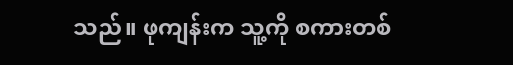သည်။ ဖုကျန်းက သူ့ကို စကားတစ်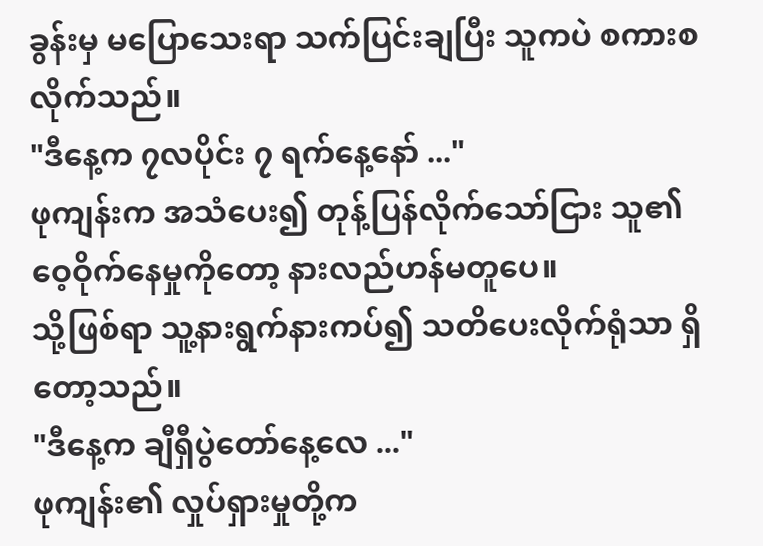ခွန်းမှ မပြောသေးရာ သက်ပြင်းချပြီး သူကပဲ စကားစလိုက်သည်။
"ဒီနေ့က ၇လပိုင်း ၇ ရက်နေ့နော် ..."
ဖုကျန်းက အသံပေး၍ တုန့်ပြန်လိုက်သော်ငြား သူ၏ ဝေ့ဝိုက်နေမှုကိုတော့ နားလည်ဟန်မတူပေ။
သို့ဖြစ်ရာ သူ့နားရွက်နားကပ်၍ သတိပေးလိုက်ရုံသာ ရှိတော့သည်။
"ဒီနေ့က ချီရှီပွဲတော်နေ့လေ ..."
ဖုကျန်း၏ လှုပ်ရှားမှုတို့က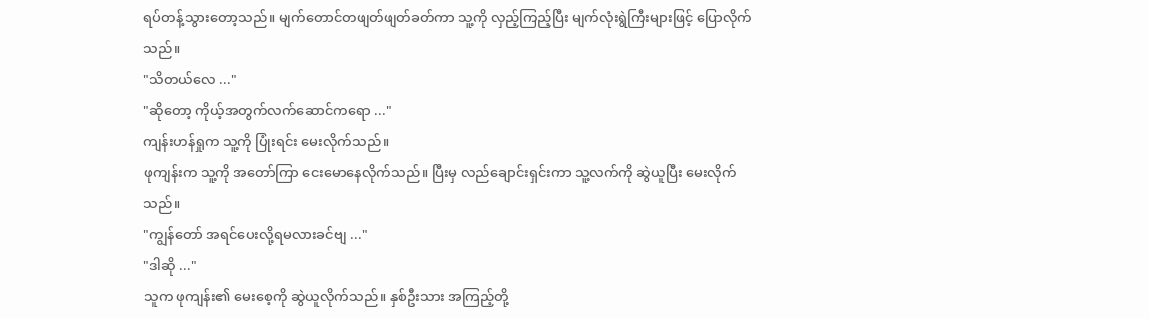ရပ်တန့်သွားတော့သည်။ မျက်တောင်တဖျတ်ဖျတ်ခတ်ကာ သူ့ကို လှည့်ကြည့်ပြီး မျက်လုံးရွဲကြီးများဖြင့် ပြောလိုက်သည်။
"သိတယ်လေ ..."
"ဆိုတော့ ကိုယ့်အတွက်လက်ဆောင်ကရော ..."
ကျန်းဟန်ရှုက သူ့ကို ပြုံးရင်း မေးလိုက်သည်။
ဖုကျန်းက သူ့ကို အတော်ကြာ ငေးမောနေလိုက်သည်။ ပြီးမှ လည်ချောင်းရှင်းကာ သူ့လက်ကို ဆွဲယူပြီး မေးလိုက်သည်။
"ကျွန်တော် အရင်ပေးလို့ရမလားခင်ဗျ ..."
"ဒါဆို ..."
သူက ဖုကျန်း၏ မေးစေ့ကို ဆွဲယူလိုက်သည်။ နှစ်ဦးသား အကြည့်တို့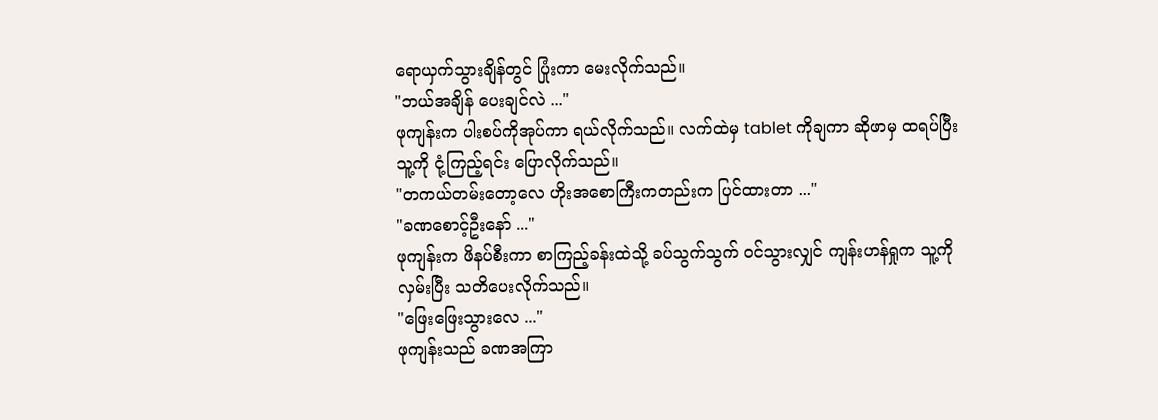ရောယှက်သွားချိန်တွင် ပြုံးကာ မေးလိုက်သည်။
"ဘယ်အချိန် ပေးချင်လဲ ..."
ဖုကျန်းက ပါးစပ်ကိုအုပ်ကာ ရယ်လိုက်သည်။ လက်ထဲမှ tablet ကိုချကာ ဆိုဖာမှ ထရပ်ပြီး သူ့ကို ငုံ့ကြည့်ရင်း ပြောလိုက်သည်။
"တကယ်တမ်းတော့လေ ဟိုးအစောကြီးကတည်းက ပြင်ထားတာ ..."
"ခဏစောင့်ဦးနော် ..."
ဖုကျန်းက ဖိနပ်စီးကာ စာကြည့်ခန်းထဲသို့ ခပ်သွက်သွက် ဝင်သွားလျှင် ကျန်းဟန်ရှုက သူ့ကို လှမ်းပြီး သတိပေးလိုက်သည်။
"ဖြေးဖြေးသွားလေ ..."
ဖုကျန်းသည် ခဏအကြာ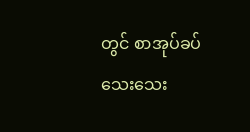တွင် စာအုပ်ခပ်သေးသေး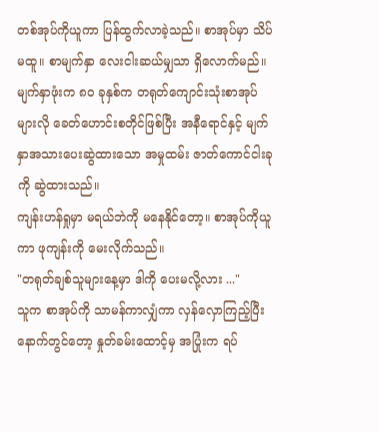တစ်အုပ်ကိုယူကာ ပြန်ထွက်လာခဲ့သည်။ စာအုပ်မှာ သိပ်မထူ။ စာမျက်နှာ လေးငါးဆယ်မျှသာ ရှိလောက်မည်။ မျက်နှာဖုံးက ၈၀ ခုနှစ်က တရုတ်ကျောင်းသုံးစာအုပ်များလို ခေတ်ဟောင်းစတိုင်ဖြစ်ပြီး အနီရောင်နှင့် မျက်နှာအသားပေးဆွဲထားသော အမှုထမ်း ဇာတ်ကောင်ငါးခုကို ဆွဲထားသည်။
ကျန်းဟန်ရှုမှာ မရယ်ဘဲကို မနေနိုင်တော့။ စာအုပ်ကိုယူကာ ဖုကျန်းကို မေးလိုက်သည်။
"တရုတ်ချစ်သူများနေ့မှာ ဒါကို ပေးမလို့လား ..."
သူက စာအုပ်ကို သာမန်ကာလျှံကာ လှန်လှောကြည့်ပြီးနောက်တွင်တော့ နှုတ်ခမ်းထောင့်မှ အပြုံးက ရပ်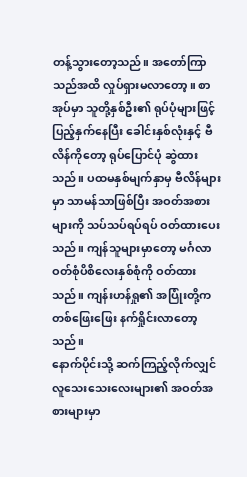တန့်သွားတော့သည်။ အတော်ကြာသည်အထိ လှုပ်ရှားမလာတော့။ စာအုပ်မှာ သူတို့နှစ်ဦး၏ ရုပ်ပုံများဖြင့် ပြည့်နှက်နေပြီး ခေါင်းနှစ်လုံးနှင့် ဗီလိန်ကိုတော့ ရုပ်ပြောင်ပုံ ဆွဲထားသည်။ ပထမနှစ်မျက်နှာမှ ဗီလိန်များမှာ သာမန်သာဖြစ်ပြီး အဝတ်အစားများကို သပ်သပ်ရပ်ရပ် ဝတ်ထားပေးသည်။ ကျန်သူများမှာတော့ မင်္ဂလာဝတ်စုံပိစိလေးနှစ်စုံကို ဝတ်ထားသည်။ ကျန်းဟန်ရှု၏ အပြုံးတို့က တစ်ဖြေးဖြေး နက်ရှိုင်းလာတော့သည်။
နောက်ပိုင်းသို့ ဆက်ကြည့်လိုက်လျှင် လူသေးသေးလေးများ၏ အဝတ်အစားများမှာ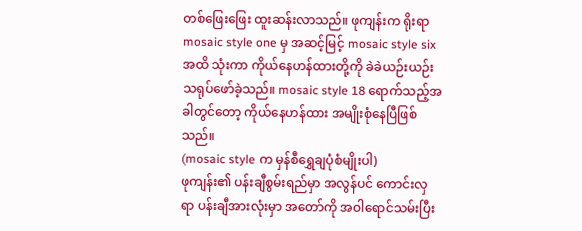တစ်ဖြေးဖြေး ထူးဆန်းလာသည်။ ဖုကျန်းက ရိုးရာ mosaic style one မှ အဆင့်မြင့် mosaic style six အထိ သုံးကာ ကိုယ်နေဟန်ထားတို့ကို ခဲခဲယဉ်းယဉ်း သရုပ်ဖော်ခဲ့သည်။ mosaic style 18 ရောက်သည့်အခါတွင်တော့ ကိုယ်နေဟန်ထား အမျိုးစုံနေပြီဖြစ်သည်။
(mosaic style က မှန်စီရွှေချပုံစံမျိုးပါ)
ဖုကျန်း၏ ပန်းချီစွမ်းရည်မှာ အလွန်ပင် ကောင်းလှရာ ပန်းချီအားလုံးမှာ အတော်ကို အဝါရောင်သမ်းပြီး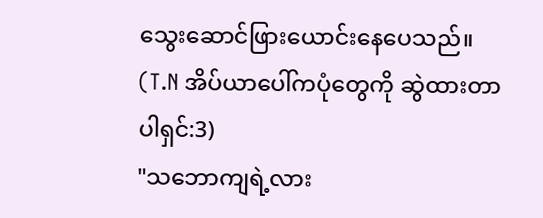သွေးဆောင်ဖြားယောင်းနေပေသည်။
(T.N အိပ်ယာပေါ်ကပုံတွေကို ဆွဲထားတာပါရှင်:3)
"သဘောကျရဲ့လား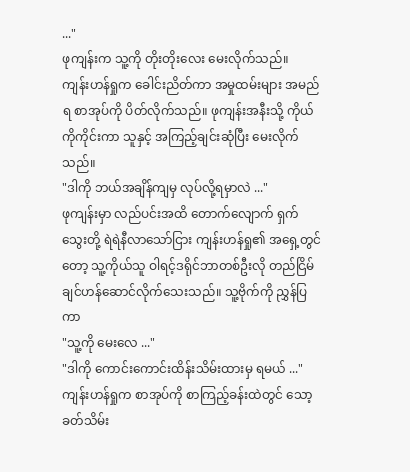..."
ဖုကျန်းက သူ့ကို တိုးတိုးလေး မေးလိုက်သည်။
ကျန်းဟန်ရှုက ခေါင်းညိတ်ကာ အမှုထမ်းများ အမည်ရ စာအုပ်ကို ပိတ်လိုက်သည်။ ဖုကျန်းအနီးသို့ ကိုယ်ကိုကိုင်းကာ သူနှင့် အကြည့်ချင်းဆုံပြီး မေးလိုက်သည်။
"ဒါကို ဘယ်အချိန်ကျမှ လုပ်လို့ရမှာလဲ ..."
ဖုကျန်းမှာ လည်ပင်းအထိ တောက်လျောက် ရှက်သွေးတို့ ရဲရဲနီလာသော်ငြား ကျန်းဟန်ရှု၏ အရှေ့တွင်တော့ သူ့ကိုယ်သူ ဝါရင့်ဒရိုင်ဘာတစ်ဦးလို တည်ငြိမ်ချင်ဟန်ဆောင်လိုက်သေးသည်။ သူ့ဗိုက်ကို ညွှန်ပြကာ
"သူ့ကို မေးလေ ..."
"ဒါကို ကောင်းကောင်းထိန်းသိမ်းထားမှ ရမယ် ..."
ကျန်းဟန်ရှုက စာအုပ်ကို စာကြည့်ခန်းထဲတွင် သော့ခတ်သိမ်း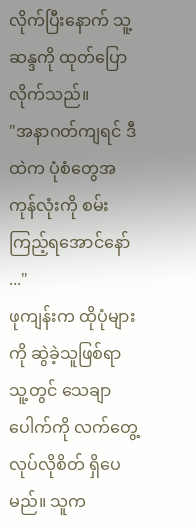လိုက်ပြီးနောက် သူ့ဆန္ဒကို ထုတ်ပြောလိုက်သည်။
"အနာဂတ်ကျရင် ဒီထဲက ပုံစံတွေအကုန်လုံးကို စမ်းကြည့်ရအောင်နော် ..."
ဖုကျန်းက ထိုပုံများကို ဆွဲခဲ့သူဖြစ်ရာ သူ့တွင် သေချာပေါက်ကို လက်တွေ့လုပ်လိုစိတ် ရှိပေမည်။ သူက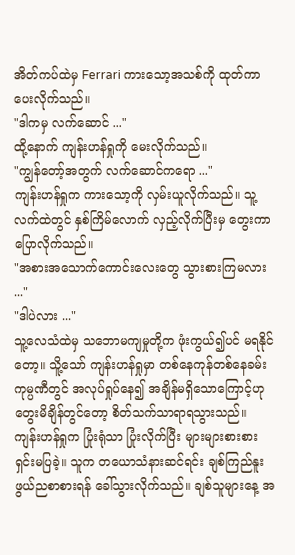အိတ်ကပ်ထဲမှ Ferrari ကားသော့အသစ်ကို ထုတ်ကာ ပေးလိုက်သည်။
"ဒါကမှ လက်ဆောင် ..."
ထို့နောက် ကျန်းဟန်ရှုကို မေးလိုက်သည်။
"ကျွန်တော့်အတွက် လက်ဆောင်ကရော ..."
ကျန်းဟန်ရှုက ကားသော့ကို လှမ်းယူလိုက်သည်။ သူ့လက်ထဲတွင် နှစ်ကြိမ်လောက် လှည့်လိုက်ပြီးမှ တွေးကာ ပြောလိုက်သည်။
"အစားအသောက်ကောင်းလေးတွေ သွားစားကြမလား ..."
"ဒါပဲလား ..."
သူ့လေသံထဲမှ သဘောမကျမှုတို့က ဖုံးကွယ်၍ပင် မရနိုင်တော့။ သိူ့သော် ကျန်းဟန်ရှုမှာ တစ်နေကုန်တစ်နေခမ်း ကုမ္ပဏီတွင် အလုပ်ရှုပ်နေ၍ အချိန်မရှိသောကြောင့်ဟု တွေးမိချိန်တွင်တော့ စိတ်သက်သာရာရသွားသည်။
ကျန်းဟန်ရှုက ပြုံးရုံသာ ပြုံးလိုက်ပြီး များများစားစား ရှင်းမပြခဲ့။ သူက တယောသံနားဆင်ရင်း ချစ်ကြည်နူးဖွယ်ညစာစားရန် ခေါ်သွားလိုက်သည်။ ချစ်သူများနေ့ အ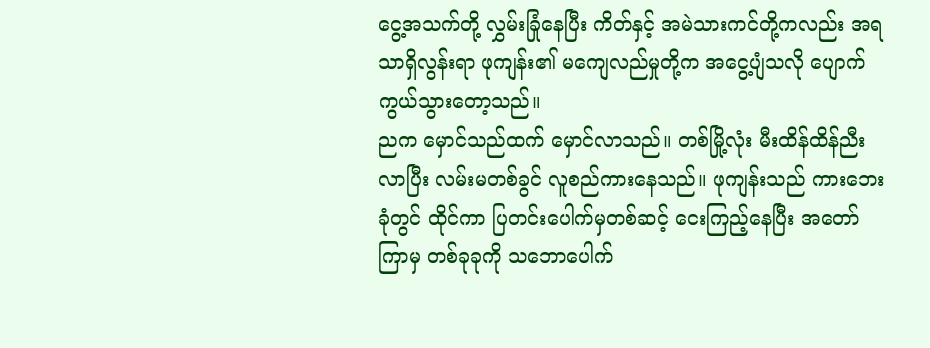ငွေ့အသက်တို့ လွှမ်းခြုံနေပြီး ကိတ်နှင့် အမဲသားကင်တို့ကလည်း အရသာရှိလွန်းရာ ဖုကျန်း၏ မကျေလည်မှုတို့က အငွေ့ပျံသလို ပျောက်ကွယ်သွားတော့သည်။
ညက မှောင်သည်ထက် မှောင်လာသည်။ တစ်မြို့လုံး မီးထိန်ထိန်ညီးလာပြီး လမ်းမတစ်ခွင် လူစည်ကားနေသည်။ ဖုကျန်းသည် ကားဘေးခုံတွင် ထိုင်ကာ ပြတင်းပေါက်မှတစ်ဆင့် ငေးကြည့်နေပြီး အတော်ကြာမှ တစ်ခုခုကို သဘောပေါက်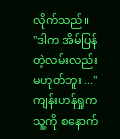လိုက်သည်။
"ဒါက အိမ်ပြန်တဲ့လမ်းလည်း မဟုတ်ဘူး ..."
ကျန်းဟန်ရှုက သူ့ကို စနောက်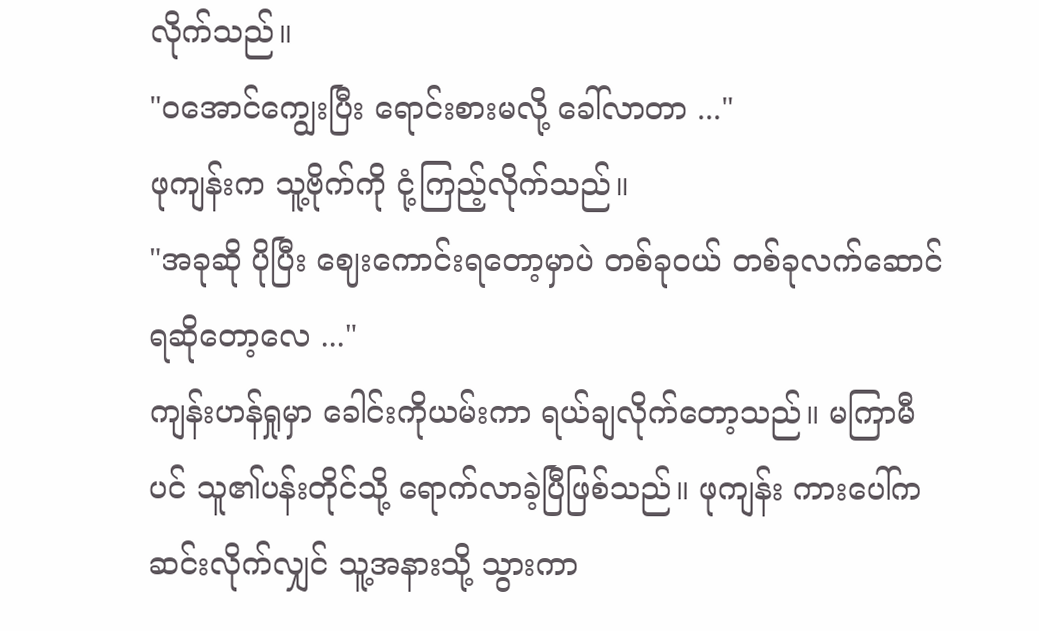လိုက်သည်။
"ဝအောင်ကျွေးပြီး ရောင်းစားမလို့ ခေါ်လာတာ ..."
ဖုကျန်းက သူ့ဗိုက်ကို ငုံ့ကြည့်လိုက်သည်။
"အခုဆို ပိုပြီး ဈေးကောင်းရတော့မှာပဲ တစ်ခုဝယ် တစ်ခုလက်ဆောင်ရဆိုတော့လေ ..."
ကျန်းဟန်ရှုမှာ ခေါင်းကိုယမ်းကာ ရယ်ချလိုက်တော့သည်။ မကြာမီပင် သူ၏ပန်းတိုင်သို့ ရောက်လာခဲ့ပြီဖြစ်သည်။ ဖုကျန်း ကားပေါ်က ဆင်းလိုက်လျှင် သူ့အနားသို့ သွားကာ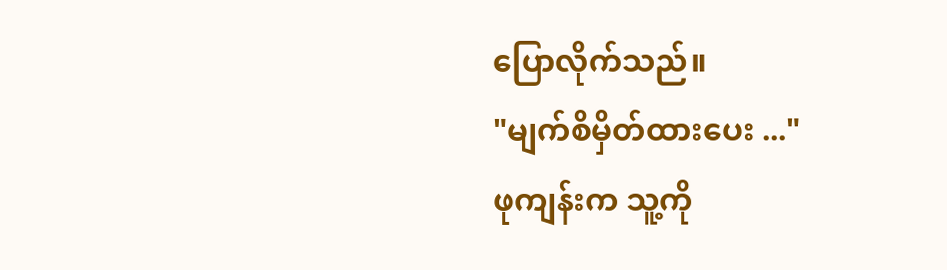ပြောလိုက်သည်။
"မျက်စိမှိတ်‌ထားပေး ..."
ဖုကျန်းက သူ့ကို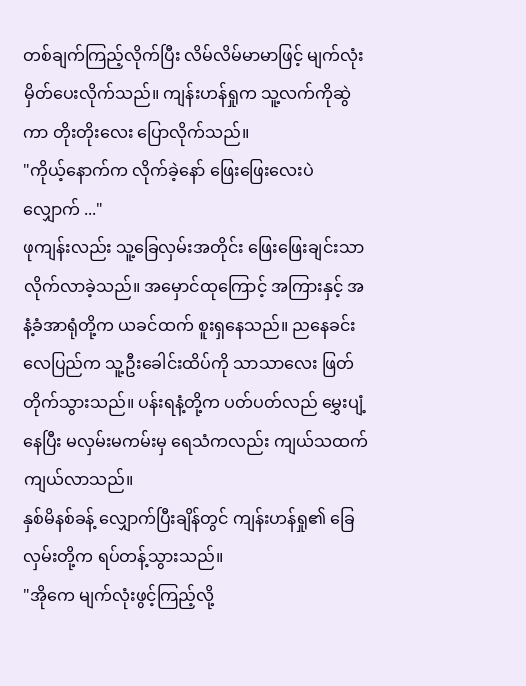တစ်ချက်ကြည့်လိုက်ပြီး လိမ်လိမ်မာမာဖြင့် မျက်လုံးမှိတ်ပေးလိုက်သည်။ ကျန်းဟန်ရှုက သူ့လက်ကိုဆွဲကာ တိုးတိုးလေး ပြောလိုက်သည်။
"ကိုယ့်နောက်က လိုက်ခဲ့နော် ဖြေးဖြေးလေးပဲ လျှောက် ..."
ဖုကျန်းလည်း သူ့ခြေလှမ်းအတိုင်း ဖြေးဖြေးချင်းသာ လိုက်လာခဲ့သည်။ အမှောင်ထုကြောင့် အကြားနှင့် အနံ့ခံအာရုံတို့က ယခင်ထက် စူးရှနေသည်။ ညနေခင်းလေပြည်က သူ့ဦးခေါင်းထိပ်ကို သာသာလေး ဖြတ်တိုက်သွားသည်။ ပန်းရနံ့တို့က ပတ်ပတ်လည် မွှေးပျံ့နေပြီး မလှမ်းမကမ်းမှ ရေသံကလည်း ကျယ်သထက်ကျယ်လာသည်။
နှစ်မိနစ်ခန့် လျှောက်ပြီးချိန်တွင် ကျန်းဟန်ရှု၏ ခြေလှမ်းတို့က ရပ်တန့်သွားသည်။
"အိုကေ မျက်လုံးဖွင့်ကြည့်လို့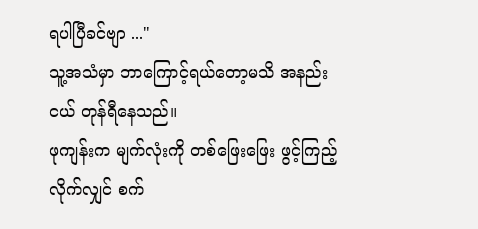ရပါပြီခင်ဗျာ ..."
သူ့အသံမှာ ဘာကြောင့်ရယ်တော့မသိ အနည်းငယ် တုန်ရီနေသည်။
ဖုကျန်းက မျက်လုံးကို တစ်ဖြေးဖြေး ဖွင့်ကြည့်လိုက်လျှင် စက်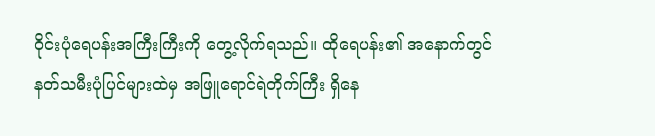ဝိုင်းပုံရေပန်းအကြီးကြီးကို တွေ့လိုက်ရသည်။ ထိုရေပန်း၏ အနောက်တွင် နတ်သမီးပုံပြင်များထဲမှ အဖြူရောင်ရဲတိုက်ကြီး ရှိနေ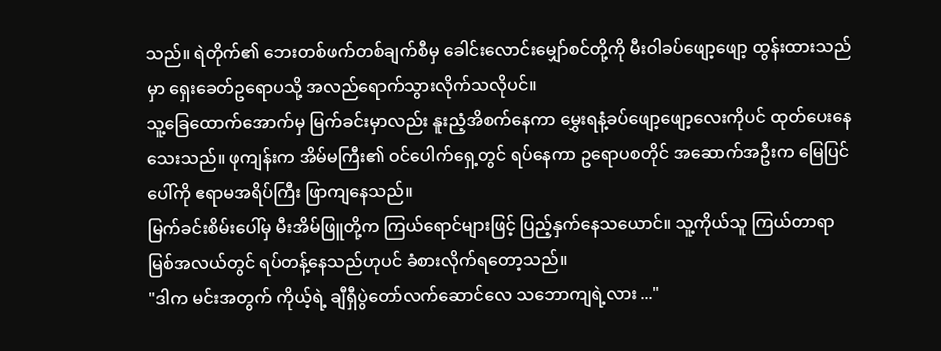သည်။ ရဲတိုက်၏ ဘေးတစ်ဖက်တစ်ချက်စီမှ ခေါင်းလောင်းမျှော်စင်တို့ကို မီးဝါခပ်ဖျော့ဖျော့ ထွန်းထားသည်မှာ ရှေးခေတ်ဥရောပသို့ အလည်ရောက်သွားလိုက်သလိုပင်။
သူ့ခြေထောက်အောက်မှ မြက်ခင်းမှာလည်း နူးညံ့အိစက်နေကာ မွှေးရနံ့ခပ်‌ဖျော့ဖျော့လေးကိုပင် ထုတ်ပေးနေသေးသည်။ ဖုကျန်းက အိမ်မကြီး၏ ‌ဝင်ပေါက်ရှေ့တွင် ရပ်နေကာ ဥရောပစတိုင် အဆောက်အဦးက မြေပြင်ပေါ်ကို ဧရာမအရိပ်ကြီး ဖြာကျနေသည်။
မြက်ခင်းစိမ်းပေါ်မှ မီးအိမ်ဖြူတို့က ကြယ်ရောင်များဖြင့် ပြည့်နှက်နေသယောင်။ သူ့ကိုယ်သူ ကြယ်တာရာမြစ်အလယ်တွင် ရပ်တန့်နေသည်ဟုပင် ခံစားလိုက်ရတော့သည်။
"ဒါက မင်းအတွက် ကိုယ့်ရဲ့ ချီရှီပွဲတော်လက်ဆောင်လေ သဘောကျရဲ့လား ..."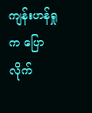ကျန်းဟန်ရှုက ပြောလိုက်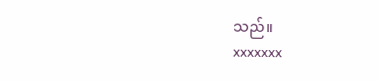သည်။
xxxxxxx